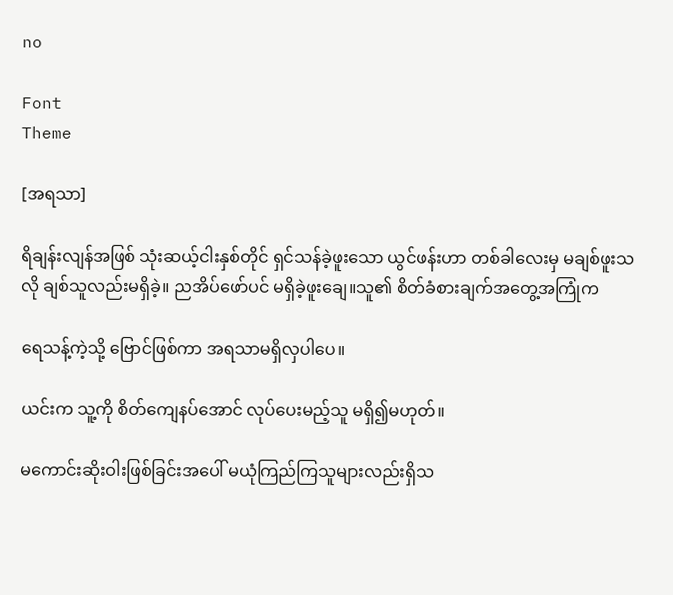no

Font
Theme

[အရသာ]

ရိချန်းလျန်အဖြစ် သုံးဆယ့်ငါးနှစ်တိုင် ရှင်သန်ခဲ့ဖူးသော ယွင်ဖန်းဟာ တစ်ခါလေးမှ မချစ်ဖူးသလို ချစ်သူလည်းမရှိခဲ့။ ညအိပ်ဖော်ပင် မရှိခဲ့ဖူးချေ။သူ၏ စိတ်ခံစားချက်အတွေ့အကြုံက

ရေသန့်ကဲ့သို့ ဗြောင်ဖြစ်ကာ အရသာမရှိလှပါပေ။

ယင်းက သူ့ကို စိတ်ကျေနပ်အောင် လုပ်ပေးမည့်သူ မရှိ၍မဟုတ်။

မကောင်းဆိုးဝါးဖြစ်ခြင်းအပေါ် မယုံကြည်ကြသူများလည်းရှိသ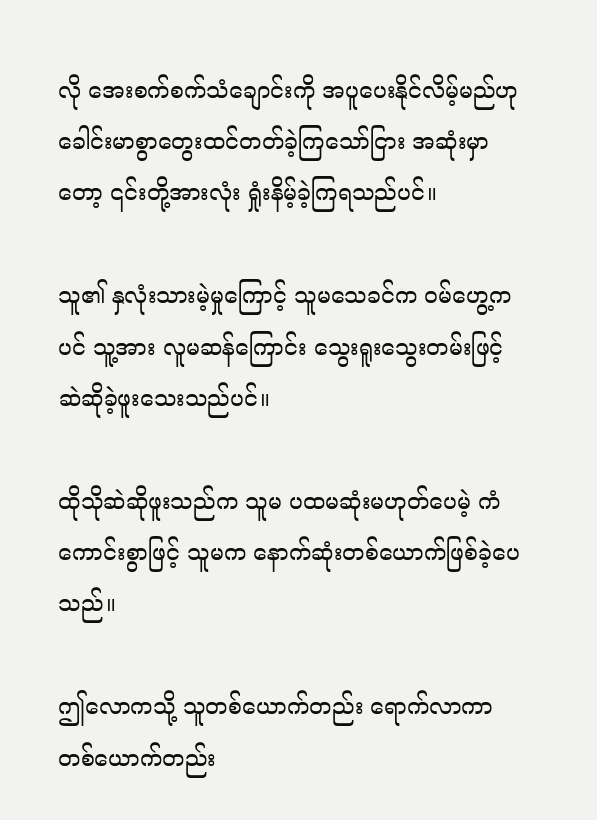လို အေးစက်စက်သံချောင်းကို ‌အပူပေးနိုင်လိမ့်မည်ဟု ခေါင်းမာစွာတွေးထင်တတ်ခဲ့ကြသော်ငြား အဆုံးမှာတော့ ၎င်းတို့အားလုံး ရှုံးနိမ့်ခဲ့ကြရသည်ပင်။

သူ၏ နှလုံးသားမဲ့မှုကြောင့် သူမသေခင်က ဝမ်ဟွေ့ကပင် သူ့အား လူမဆန်ကြောင်း သွေးရူးသွေးတမ်းဖြင့် ဆဲဆိုခဲ့ဖူးသေးသည်ပင်။

ထိုသိုဆဲဆိုဖူးသည်က သူမ ပထမဆုံးမဟုတ်ပေမဲ့ ကံကောင်းစွာဖြင့် သူမက နောက်ဆုံးတစ်ယောက်ဖြစ်ခဲ့ပေသည်။

ဤလောကသို့ သူတစ်ယောက်တည်း ရောက်လာကာ တစ်ယောက်တည်း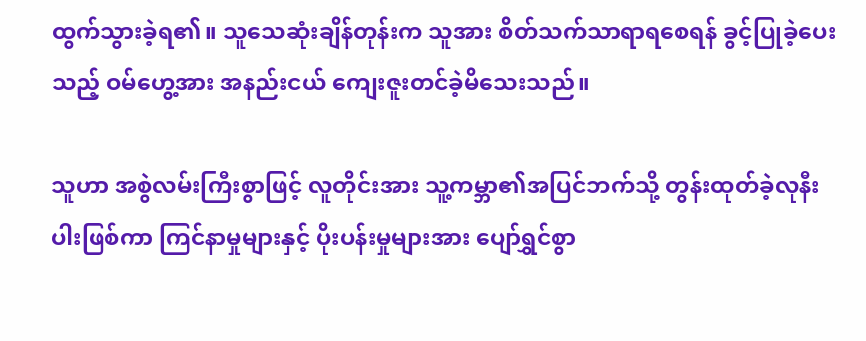ထွက်သွားခဲ့ရ၏။ သူသေဆုံးချိန်တုန်းက သူအား စိတ်သက်သာရာရစေရန် ခွင့်ပြုခဲ့ပေးသည့် ဝမ်ဟွေ့အား အနည်းငယ် ကျေးဇူးတင်ခဲ့မိသေးသည်။

သူဟာ အစွဲလမ်းကြီးစွာဖြင့် လူတိုင်းအား သူ့ကမ္ဘာ၏အပြင်ဘက်သို့ တွန်းထုတ်ခဲ့လုနီးပါးဖြစ်ကာ ကြင်နာမှုများနှင့် ပိုးပန်းမှုများအား ‌ပျော်ရွှင်စွာ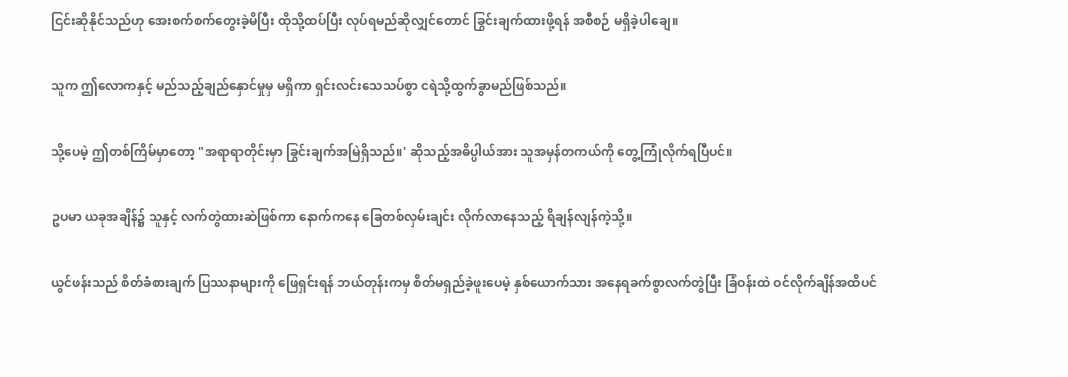ငြင်းဆိုနိုင်သည်ဟု အေးစက်စက်တွေးခဲ့မိပြီး ထိုသို့ထပ်ပြီး လုပ်ရမည်ဆိုလျှင်တောင် ခြွင်းချက်ထားဖို့ရန် အစီစဉ် မရှိခဲ့ပါချေ။

သူက ဤလောကနှင့် မည်သည့်ချည်နှောင်မှုမှ မရှိကာ ရှင်းလင်းသေသပ်စွာ ငရဲသို့ထွက်ခွာမည်ဖြစ်သည်။

သို့ပေမဲ့ ဤတစ်ကြိမ်မှာတော့ "အရာရာတိုင်းမှာ ခြွင်းချက်အမြဲရှိသည်။' ဆိုသည့်အဓိပ္ပါယ်အား သူအမှန်တကယ်ကို တွေ့ကြုံလိုက်ရပြီပင်။

ဥပမာ ယခုအချိန်၌ သူနှင့် လက်တွဲထားဆဲဖြစ်ကာ နောက်ကနေ ခြေတစ်လှမ်းချင်း လိုက်လာနေသည့် ရိချန်လျန်ကဲ့သို့။

ယွင်ဖန်းသည် စိတ်ခံစားချက် ပြဿနာများကို ဖြေရှင်းရန် ဘယ်တုန်းကမှ စိတ်မရှည်ခဲ့ဖူးပေမဲ့ နှစ်ယောက်သား အနေရခက်စွာလက်တွဲပြီး ခြံဝန်းထဲ ဝင်လိုက်ချိန်အထိပင်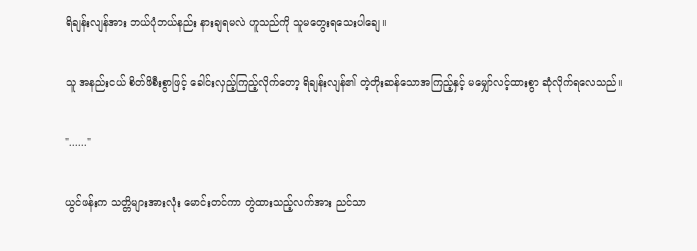ရိချန်းလျန်အား ဘယ်ပုံဘယ်နည်း နားချရမလဲ ဟူသည်ကို သူမတွေးရသေးပါချေ။

သူ အနည်းငယ် စိတ်ဖိစီးစွာဖြင့် ခေါင်းလှည့်ကြည့်လိုက်တော့ ရိချန်းလျန်၏ တဲ့တိုးဆန်သောအကြည့်နှင့် မမျှော်လင့်ထားစွာ ဆုံလိုက်ရလေသည်။

"......"

ယွင်ဖန်းက သတ္တိများအားလုံး မောင်းတင်ကာ တွဲထားသည့်လက်အား ညင်သာ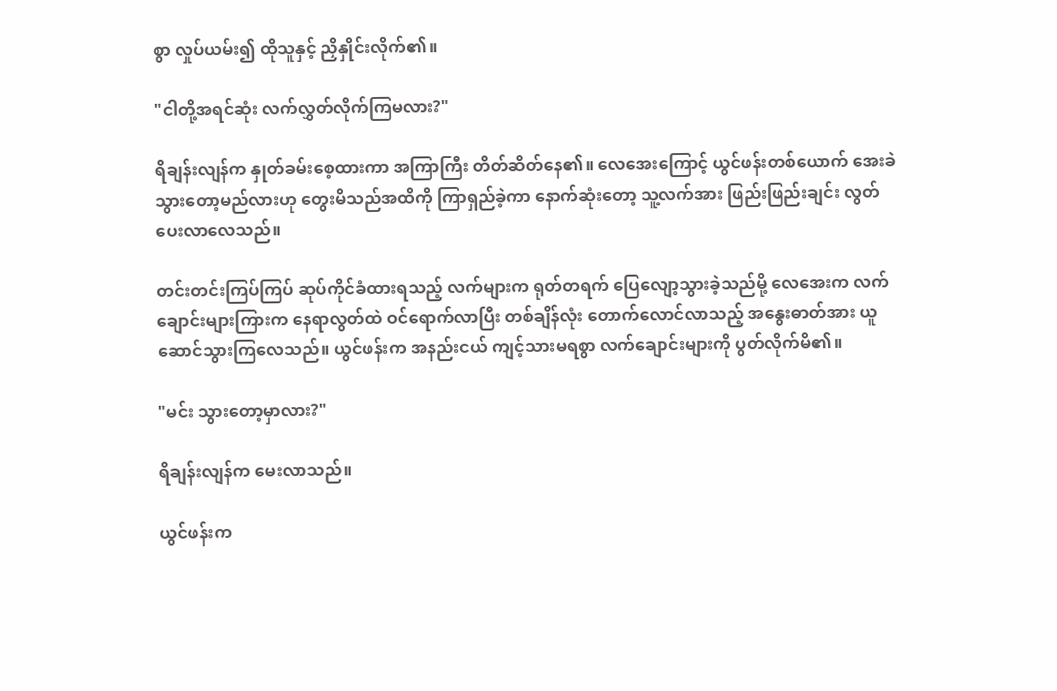စွာ လှုပ်ယမ်း၍ ထိုသူနှင့် ညှိနှိုင်းလိုက်၏။

"ငါတို့အရင်ဆုံး လက်လွှတ်လိုက်ကြမလား?"

ရိချန်းလျန်က နှုတ်ခမ်းစေ့ထားကာ အကြာကြီး တိတ်ဆိတ်နေ၏။ လေအေးကြောင့် ယွင်ဖန်းတစ်ယောက် အေးခဲသွားတော့မည်လားဟု တွေးမိသည်အထိကို ကြာရှည်ခဲ့ကာ နောက်ဆုံးတော့ သူ့လက်အား ဖြည်းဖြည်းချင်း လွတ်ပေးလာလေသည်။

တင်းတင်းကြပ်ကြပ် ဆုပ်ကိုင်ခံထားရသည့် လက်များက ရုတ်တရက် ပြေလျော့သွားခဲ့သည်မို့ လေအေးက လက်ချောင်းများကြားက နေရာလွတ်ထဲ ဝင်ရောက်လာပြီး တစ်ချိန်လုံး တောက်လောင်လာသည့် အနွေးဓာတ်အား ယူဆောင်သွားကြလေသည်။ ယွင်ဖန်းက အနည်းငယ် ကျင့်သားမရစွာ လက်ချောင်းများကို ပွတ်လိုက်မိ၏။

"မင်း သွားတော့မှာလား?"

ရိချန်းလျန်က မေးလာသည်။

ယွင်ဖန်းက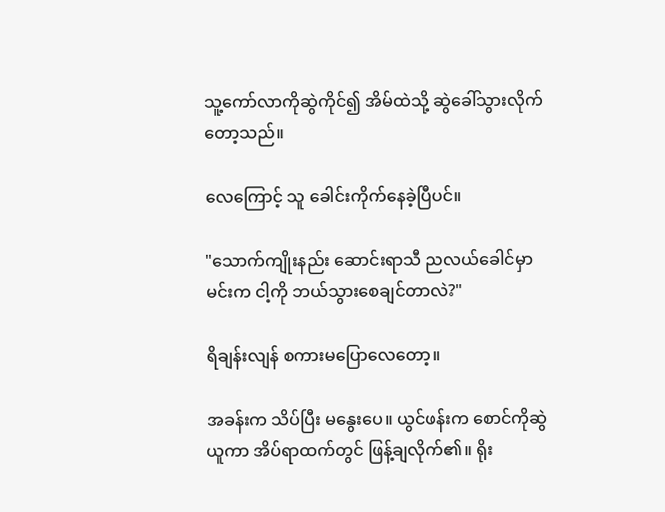သူ့ကော်လာကိုဆွဲကိုင်၍ အိမ်ထဲသို့ ဆွဲခေါ်သွားလိုက်တော့သည်။

လေ‌ကြောင့် သူ ခေါင်းကိုက်နေခဲ့ပြီပင်။

"သောက်ကျိုးနည်း ဆောင်းရာသီ ညလယ်ခေါင်မှာ မင်းက ငါ့ကို ဘယ်သွားစေချင်တာလဲ?"

ရိချန်းလျန် စကား‌မပြောလေတော့။

အခန်းက သိပ်ပြီး မနွေးပေ။ ယွင်ဖန်းက စောင်ကိုဆွဲယူကာ ‌အိပ်ရာထက်တွင် ဖြန့်ချလိုက်၏။ ရိုး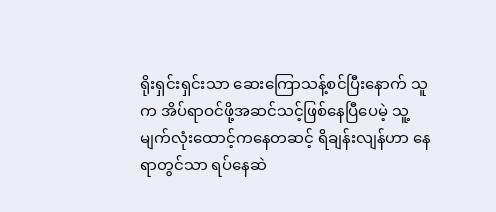ရိုးရှင်းရှင်းသာ ဆေးကြောသန့်စင်ပြီးနောက် သူက အိပ်ရာဝင်ဖို့အဆင်သင့်ဖြစ်နေပြီပေမဲ့ သူ့မျက်လုံးထောင့်ကနေတဆင့် ရိချန်းလျန်ဟာ နေရာတွင်သာ ရပ်နေဆဲ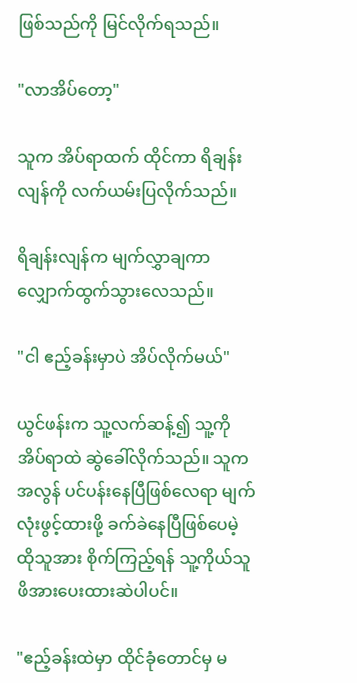ဖြစ်သည်ကို မြင်လိုက်ရသည်။

"လာအိပ်တော့"

သူက အိပ်ရာထက် ထိုင်ကာ ရိချန်းလျန်ကို လက်‌ယမ်းပြလိုက်သည်။

ရိချန်းလျန်က မျက်လွှာချကာ လျှောက်ထွက်သွားလေသည်။

"ငါ ဧည့်ခန်းမှာပဲ အိပ်လိုက်မယ်"

ယွင်ဖန်းက သူ့လက်ဆန့်၍ သူ့ကို အိပ်ရာထဲ ဆွဲခေါ်လိုက်သည်။ သူက အလွန် ပင်ပန်းနေပြီဖြစ်လေရာ မျက်လုံးဖွင့်ထားဖို့ ခက်ခဲနေပြီဖြစ်ပေမဲ့ ထိုသူအား စိုက်ကြည့်ရန် သူ့ကိုယ်သူ ဖိအားပေးထားဆဲပါပင်။

"ဧည့်ခန်းထဲမှာ ထိုင်ခုံတောင်မှ မ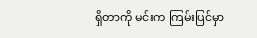ရှိတာကို မင်းက ကြမ်းပြင်မှာ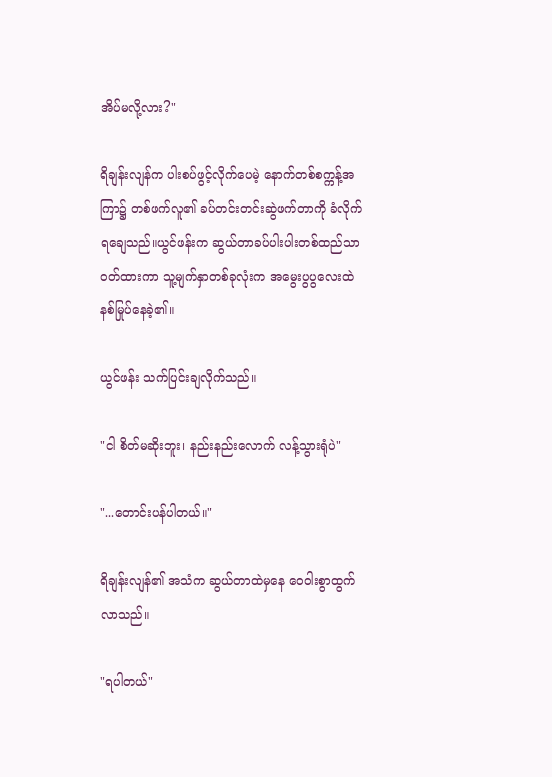အိပ်မလို့လား?"

ရိချန်းလျန်က ပါးစပ်ဖွင့်လိုက်ပေမဲ့ နောက်တစ်စက္ကန့်အကြာ၌ တစ်ဖက်လူ၏ ခပ်တင်းတင်းဆွဲဖက်တာကို ခံလိုက်ရချေသည်။ယွင်ဖန်းက ဆွယ်တာခပ်ပါးပါးတစ်ထည်သာ ဝတ်ထားကာ သူ့မျက်နှာတစ်ခုလုံးက အမွေးပွပွလေးထဲ နစ်မြုပ်နေခဲ့၏။

ယွင်ဖန်း သက်ပြင်းချလိုက်သည်။

"ငါ စိတ်မဆိုးဘူး၊ နည်းနည်းလောက် လန့်သွားရုံပဲ"

"...တောင်းပန်ပါတယ်။"

ရိချန်းလျန်၏ အသံက ဆွယ်တာထဲမှနေ ဝေဝါးစွာထွက်လာသည်။

"ရပါတယ်"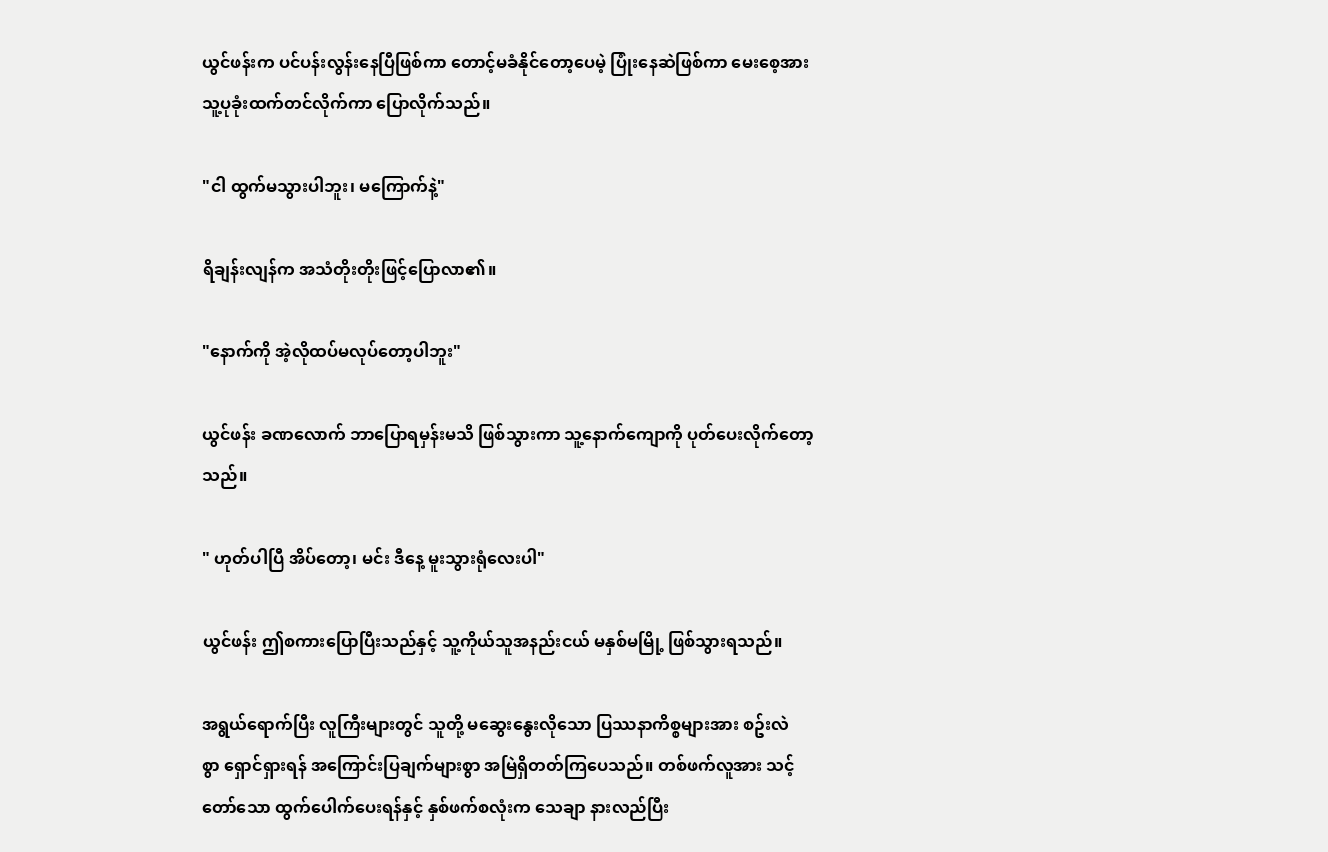ယွင်ဖန်းက ပင်ပန်းလွန်းနေပြီဖြစ်ကာ တောင့်မခံနိုင်တော့ပေမဲ့ ပြုံးနေဆဲဖြစ်ကာ မေးစေ့အား သူ့ပုခုံးထက်တင်လိုက်ကာ ပြောလိုက်သည်။

"ငါ ထွက်မသွားပါဘူး၊ မကြောက်နဲ့"

ရိချန်းလျန်က အသံတိုးတိုးဖြင့်ပြောလာ၏။

"နောက်ကို အဲ့လိုထပ်မလုပ်တော့ပါဘူး"

ယွင်ဖန်း ခဏလောက် ဘာပြောရမှန်းမသိ ဖြစ်သွားကာ သူ့နောက်ကျောကို ပုတ်ပေးလိုက်တော့သည်။

" ဟုတ်ပါပြီ အိပ်တော့၊ မင်း ဒီနေ့ မူးသွားရုံလေးပါ"

ယွင်ဖန်း ဤစကားပြောပြီးသည်နှင့် သူ့ကိုယ်သူအနည်းငယ် မနှစ်မမြို့ ဖြစ်သွားရသည်။

အရွယ်ရောက်ပြီး လူကြီးများတွင် သူတို့ မဆွေးနွေးလိုသော ပြဿနာကိစ္စများအား စဥ်းလဲစွာ ‌ရှောင်ရှားရန် အကြောင်းပြချက်များစွာ အမြဲရှိတတ်ကြပေသည်။ တစ်ဖက်လူအား သင့်တော်သော ထွက်ပေါက်ပေးရန်နှင့် နှစ်ဖက်စလုံးက သေချာ နားလည်ပြီး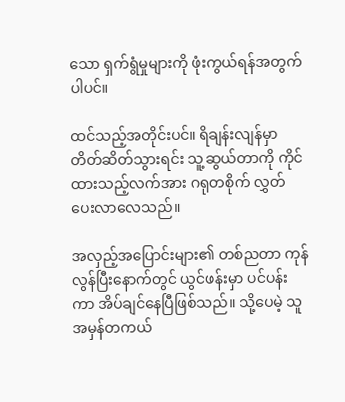သော ရှက်ရွံမှုများကို ဖုံးကွယ်ရန်အတွက်ပါပင်။

ထင်သည့်အတိုင်းပင်။ ရိချန်းလျန်မှာ တိတ်ဆိတ်သွားရင်း သူ့ဆွယ်တာကို ကိုင်ထားသည့်လက်အား ဂရုတစိုက် လွှတ်ပေးလာလေသည်။

အလှည့်အပြောင်းများ၏ တစ်ညတာ ကုန်လွန်ပြီးနောက်တွင် ယွင်ဖန်းမှာ ပင်ပန်းကာ အိပ်ချင်နေပြီဖြစ်သည်။ သို့ပေမဲ့ သူအမှန်တကယ်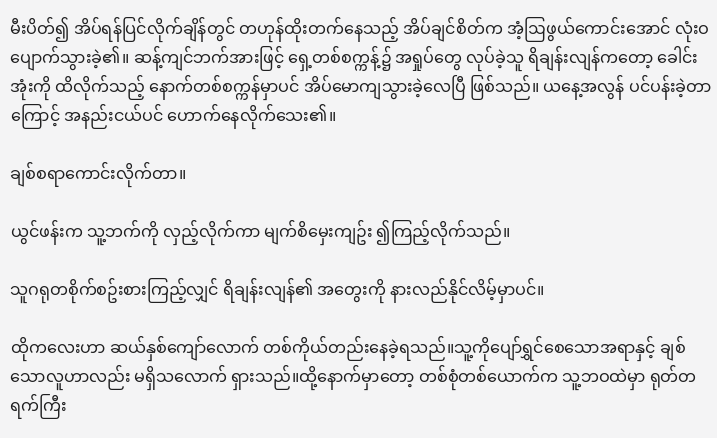မီးပိတ်၍ အိပ်ရန်ပြင်လိုက်ချိန်တွင် တဟုန်ထိုးတက်နေသည့် အိပ်ချင်စိတ်က အံ့ဩဖွယ်ကောင်းအောင် ‌လုံးဝပျောက်သွားခဲ့၏။ ဆန့်ကျင်ဘက်အားဖြင့် ရှေ့တစ်စက္ကန့်၌ အရှုပ်တွေ လုပ်ခဲ့သူ ရိချန်းလျန်ကတော့ ခေါင်းအုံးကို ထိလိုက်သည့် နောက်တစ်စက္ကန်မှာပင် အိပ်မောကျသွားခဲ့လေပြီ ဖြစ်သည်။ ယနေ့အလွန် ပင်ပန်းခဲ့တာကြောင့် အနည်းငယ်ပင် ဟောက်နေလိုက်သေး၏။

ချစ်စရာကောင်းလိုက်တာ။

ယွင်ဖန်းက သူ့ဘက်ကို လှည့်လိုက်ကာ မျက်စိမှေးကျဥ်း ၍ကြည့်လိုက်သည်။

သူဂရုတစိုက်စဥ်းစားကြည့်လျှင် ရိချန်းလျန်၏ အတွေးကို နားလည်နိုင်လိမ့်မှာပင်။

ထိုကလေးဟာ ဆယ်နှစ်ကျော်လောက် တစ်ကိုယ်တည်းနေခဲ့ရသည်။သူ့ကိုပျော်ရွှင်စေသောအရာနှင့် ချစ်သောလူဟာလည်း မရှိသလောက် ရှားသည်။ထို့နောက်မှာတော့ တစ်စုံတစ်ယောက်က သူ့ဘဝထဲမှာ ရုတ်တရက်ကြီး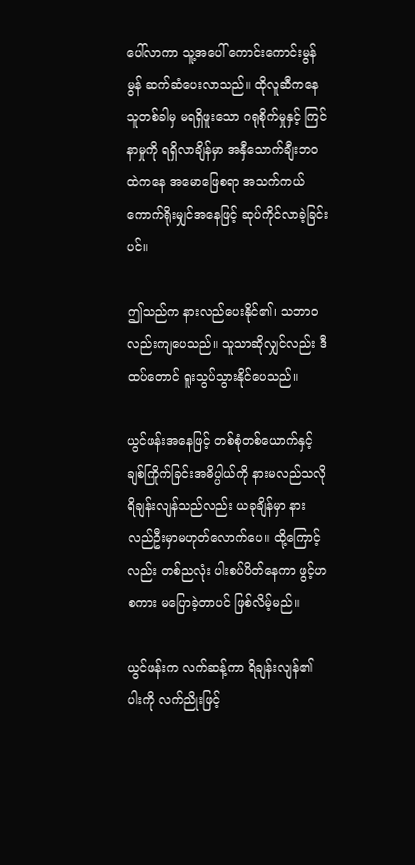ပေါ်လာကာ သူ့အပေါ် ကောင်းကောင်းမွန်မွန် ဆက်ဆံပေးလာသည်။ ထိုလူဆီကနေ သူတစ်ခါမှ မရရှိဖူးသော ဂရုစိုက်မှုနှင့် ကြင်နာမှုကို ရရှိလာချိန်မှာ အနှီသောက်ချီးဘဝထဲကနေ အမောဖြေစရာ အသက်ကယ်ကောက်ရိုးမျှင်အနေဖြင့် ဆုပ်ကိုင်လာခဲ့ခြင်းပင်။

ဤသည်က နားလည်ပေးနိုင်၏၊ သဘာဝလည်းကျပေသည်။ သူသာဆိုလျှင်လည်း ဒီထပ်တောင် ရူးသွပ်သွားနိုင်ပေသည်။

ယွင်ဖန်းအနေဖြင့် တစ်စုံတစ်ယောက်နှင့် ချစ်ကြိုက်ခြင်းအဓိပ္ပါယ်ကို နားမလည်သလို ရိချန်းလျန်သည်လည်း ယခုချိန်မှာ နားလည်ဦးမှာမဟုတ်လောက်ပေ။ ထို့ကြောင့်လည်း တစ်ညလုံး ပါးစပ်ပိတ်နေကာ ဖွင့်ဟစကား မပြောခဲ့တာပင် ဖြစ်လိမ့်မည်။

ယွင်ဖန်းက လက်ဆန့်ကာ ရိချန်းလျန်၏ ပါးကို လက်ညိုးဖြင့်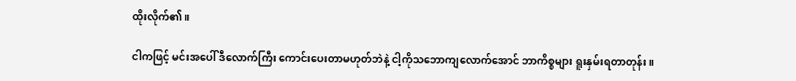ထိုးလိုက်၏။

ငါကဖြင့် မင်းအပေါ် ဒီလောက်ကြီး ကောင်းပေးတာမဟုတ်ဘဲနဲ့ ငါ့ကိုသဘောကျလောက်အောင် ဘာကိစ္စများ ရူးနှမ်းရတာတုန်း။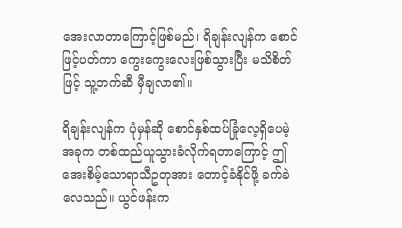အေးလာတာကြောင့်ဖြစ်မည်၊ ရိချန်းလျန်က စောင်ဖြင့်ပတ်ကာ ကွေးကွေး‌လေးဖြစ်သွားပြီး မသိစိတ်ဖြင့် သူ့ဘက်ဆီ မှီချလာ၏။

ရိချန်းလျန်က ပုံမှန်ဆို စောင်နှစ်ထပ်ခြုံလေ့ရှိပေမဲ့ အခုက တစ်ထည်ယူသွားခံလိုက်ရတာကြောင့် ဤအေးစိမ့်သောရာသီဥတုအား တောင့်ခံနိုင်ဖို့ ခက်ခဲလေသည်။ ယွင်ဖန်းက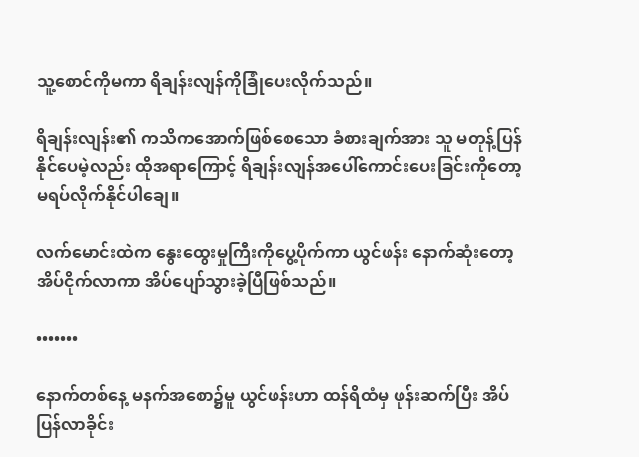သူ့စောင်ကိုမကာ ရိချန်းလျန်ကိုခြုံပေးလိုက်သည်။

ရိချန်းလျန်း၏ ကသိကအောက်ဖြစ်စေသော ခံစားချက်အား သူ မတုန့်ပြန်နိုင်ပေမဲ့လည်း ထိုအရာကြောင့် ရိချန်းလျန်အပေါ်ကောင်းပေးခြင်းကိုတော့ မရပ်လိုက်နိုင်ပါချေ။

လက်မောင်းထဲက နွေးထွေးမှုကြီးကိုပွေ့ပိုက်ကာ ယွင်ဖန်း နောက်ဆုံးတော့ အိပ်ငိုက်လာကာ အိပ်ပျော်သွားခဲ့ပြီဖြစ်သည်။

•••••••

နောက်တစ်နေ့ မနက်‌အစော၌မူ ယွင်ဖန်းဟာ ထန်ရိထံမှ ဖုန်းဆက်ပြီး အိပ်ပြန်လာခိုင်း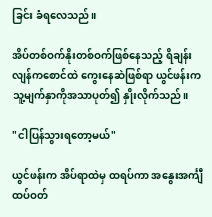ခြင်း ခံရလေသည်။

အိပ်တစ်ဝက်နိုးတစ်ဝက်ဖြစ်နေသည့် ရိချန်းလျန်ကစောင်ထဲ ကွေးနေဆဲဖြစ်ရာ ယွင်ဖန်းက သူ့မျက်နှာကိုအသာပုတ်၍ နှိုးလိုက်သည်။

"ငါပြန်သွားရတော့မယ်"

ယွင်ဖန်းက အိပ်ရာထဲမှ ထရပ်ကာ အနွေးအင်္ကျီထပ်ဝတ်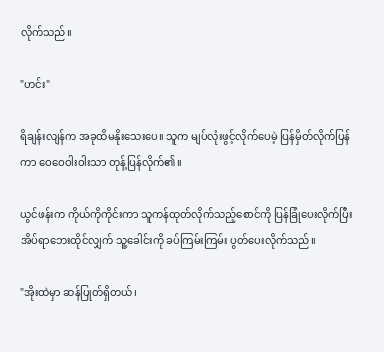လိုက်သည်။

"ဟင်း"

ရိချန်းလျန်က အခုထိမနိုးသေးပေ။ သူက မျပ်လုံးဖွင့်လိုက်ပေမဲ့ ပြန်မှိတ်လိုက်ပြန်ကာ ဝေဝေဝါးဝါးသာ တုန့်ပြန်လိုက်၏။

ယွင်ဖန်းက ကိုယ်ကိုကိုင်းကာ သူကန်ထုတ်လိုက်သည့်စောင်ကို ပြန်ခြုံပေးလိုက်ပြီး အိပ်ရာဘေးထိုင်လျှက် သူ့ခေါင်းကို ခပ်ကြမ်းကြမ်း ပွတ်ပေးလိုက်သည်။

"အိုးထဲမှာ ဆန်ပြုတ်ရှိတယ်၊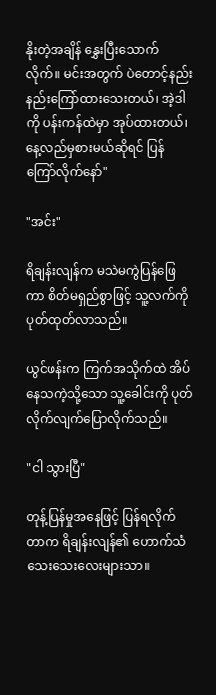နိုးတဲ့အချိန် နွှေးပြီးသောက်လိုက်။ မင်းအတွက် ပဲတောင့်နည်းနည်းကြော်ထားသေးတယ်၊ အဲ့ဒါကို ပန်းကန်ထဲမှာ အုပ်ထားတယ်၊ နေ့လည်မှစားမယ်ဆိုရင် ပြန်ကြော်လိုက်နော်"

"အင်း"

ရိချန်းလျန်က မသဲမကွဲပြန်ဖြေကာ စိတ်မရှည်စွာဖြင့် သူ့လက်ကို ပုတ်ထုတ်လာသည်။

ယွင်ဖန်းက ကြက်အသိုက်ထဲ အိပ်နေသကဲ့သို့သော သူ့ခေါင်းကို ပုတ်လိုက်လျက်ပြောလိုက်သည်။

"ငါ သွားပြီ"

တုန့်ပြန်မှုအနေဖြင့် ပြန်ရလိုက်တာက ရိချန်းလျန်၏‌ ဟောက်သံသေးသေးလေးများသာ။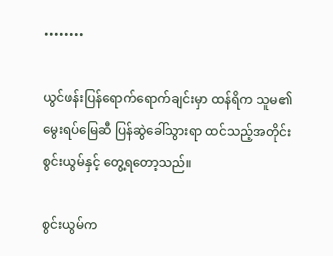••••••••

ယွင်ဖန်းပြန်ရောက်ရောက်ချင်းမှာ ထန်ရိက သူမ၏ မွေးရပ်မြေဆီ ပြန်ဆွဲခေါ်သွားရာ ထင်သည့်အတိုင်း စွင်းယွမ်နှင့် တွေ့ရတော့သည်။

စွင်းယွမ်က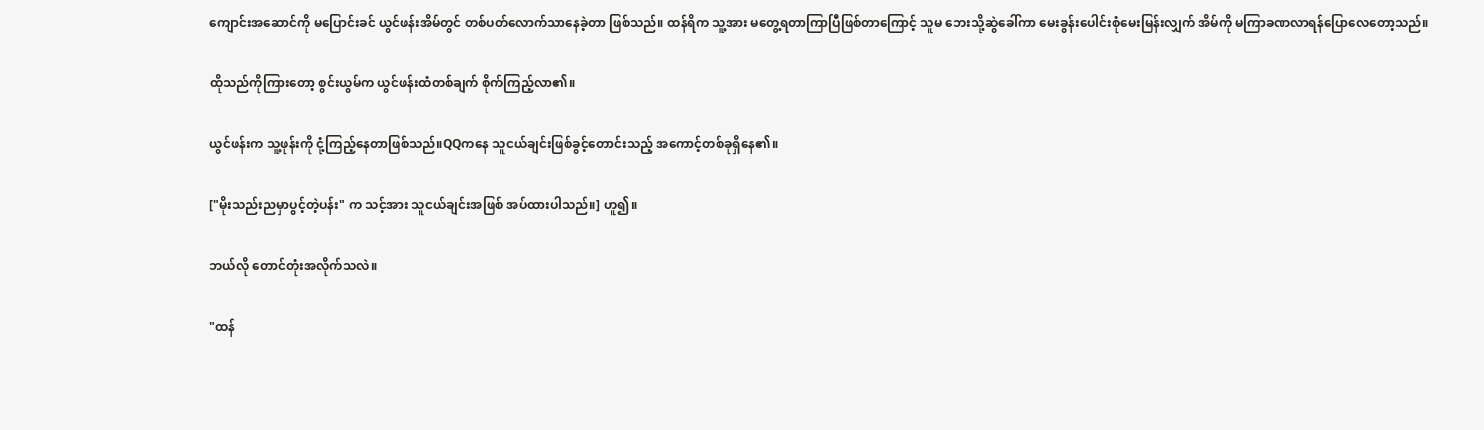ကျောင်းအဆောင်ကို မပြောင်းခင် ယွင်ဖန်းအိမ်တွင် တစ်ပတ်လောက်သာနေခဲ့တာ ဖြစ်သည်။ ထန်ရိက သူ့အား မတွေ့ရတာကြာပြီဖြစ်တာကြောင့် သူမ ဘေးသို့ဆွဲခေါ်ကာ မေးခွန်းပေါင်းစုံမေး‌မြန်းလျှက် အိမ်ကို မကြာခဏလာရန်ပြောလေတော့သည်။

ထိုသည်ကိုကြားတော့ စွင်းယွမ်က ယွင်ဖန်းထံတစ်ချက် စိုက်ကြည့်လာ၏။

ယွင်ဖန်းက သူ့ဖုန်းကို ငုံ့ကြည့်နေတာဖြစ်သည်။QQကနေ သူငယ်ချင်းဖြစ်ခွင့်တောင်းသည့် အကောင့်တစ်ခုရှိနေ၏။

["မိုးသည်းညမှာပွင့်တဲ့ပန်း" က သင့်အား သူငယ်ချင်းအဖြစ် အပ်ထားပါသည်။] ဟူ၍။

ဘယ်လို ‌တောင်တုံးအလိုက်သလဲ။

"ထန်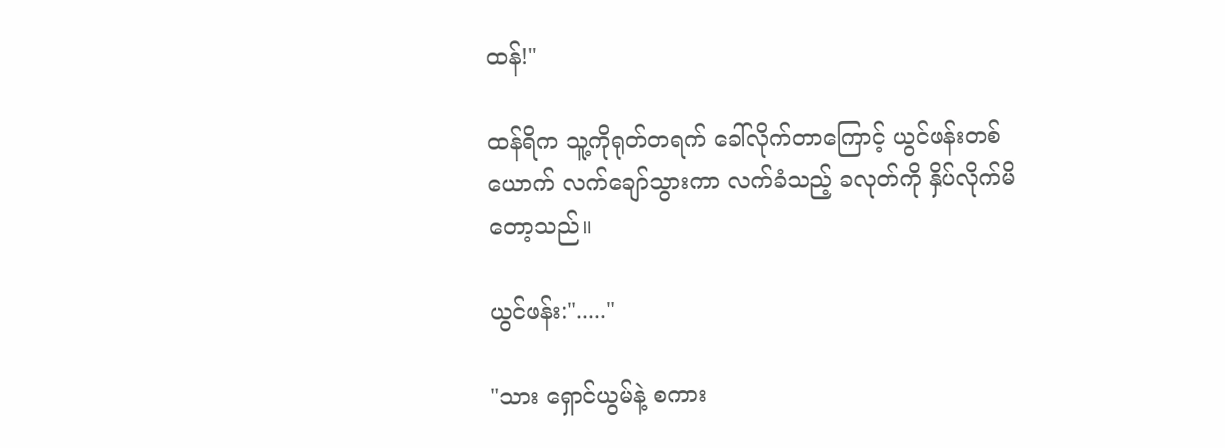ထန်!"

ထန်ရိက သူ့ကိုရုတ်တရက် ခေါ်လိုက်တာကြောင့် ယွင်ဖန်းတစ်ယောက် လက်ချော်သွားကာ လက်ခံသည့် ခလုတ်ကို နှိပ်လိုက်မိတော့သည်။

ယွင်ဖန်း:"....."

"သား ရှောင်ယွမ်နဲ့ စကား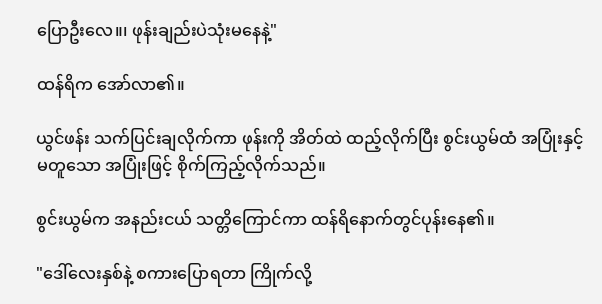ပြောဦးလေ။၊ ဖုန်းချည်းပဲသုံးမနေနဲ့"

ထန်ရိက အော်လာ၏။

ယွင်ဖန်း သက်ပြင်းချလိုက်ကာ ဖုန်းကို အိတ်ထဲ ထည့်လိုက်ပြီး စွင်းယွမ်ထံ အပြုံးနှင့်မတူသော အပြုံးဖြင့် စိုက်ကြည့်လိုက်သည်။

စွင်းယွမ်က အနည်းငယ် သတ္တိကြောင်ကာ ထန်ရိနောက်တွင်ပုန်းနေ၏။

"ဒေါ်လေးနှစ်နဲ့ စကားပြောရတာ ကြိုက်လို့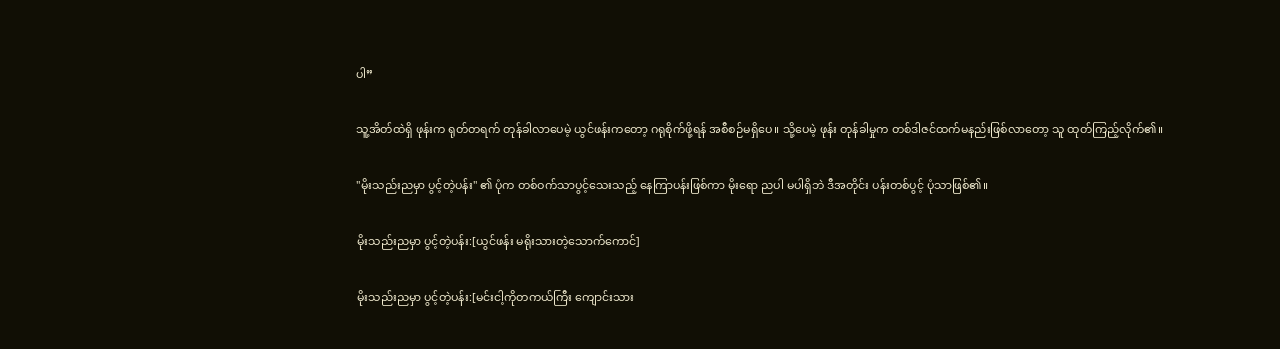ပါ”

သူ့အိတ်ထဲရှိ ဖုန်းက ရုတ်တရက် တုန်ခါလာပေမဲ့ ယွင်ဖန်းကတော့ ဂရုစိုက်ဖို့ရန် အစီစဉ်မရှိပေ။ သို့ပေမဲ့ ဖုန်း တုန်ခါမှုက တစ်ဒါဇင်ထက်မနည်းဖြစ်လာတော့ သူ ထုတ်ကြည့်လိုက်၏။

"မိုးသည်းညမှာ ပွင့်တဲ့ပန်း" ၏ ပုံက တစ်ဝက်သာပွင့်သေးသည့် နေကြာပန်းဖြစ်ကာ မိုးရော ညပါ မပါရှိဘဲ ဒီအတိုင်း ပန်းတစ်ပွင့် ပုံသာဖြစ်၏။

မိုးသည်းညမှာ ပွင့်တဲ့ပန်း:[ယွင်ဖန်း ‌မရိုးသားတဲ့သောက်ကောင်]

မိုးသည်းညမှာ ပွင့်တဲ့ပန်း:[မင်းငါ့ကိုတကယ်ကြီး ကျောင်းသား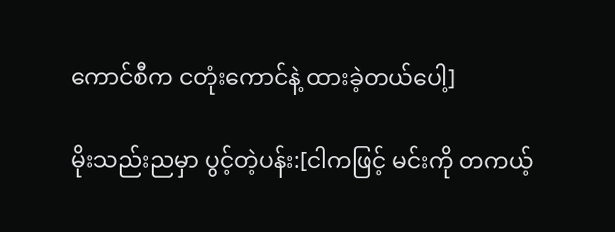ကောင်စီက ငတုံးကောင်နဲ့ ထားခဲ့တယ်ပေါ့]

မိုးသည်းညမှာ ပွင့်တဲ့ပန်း:[ငါကဖြင့် မင်းကို တကယ့်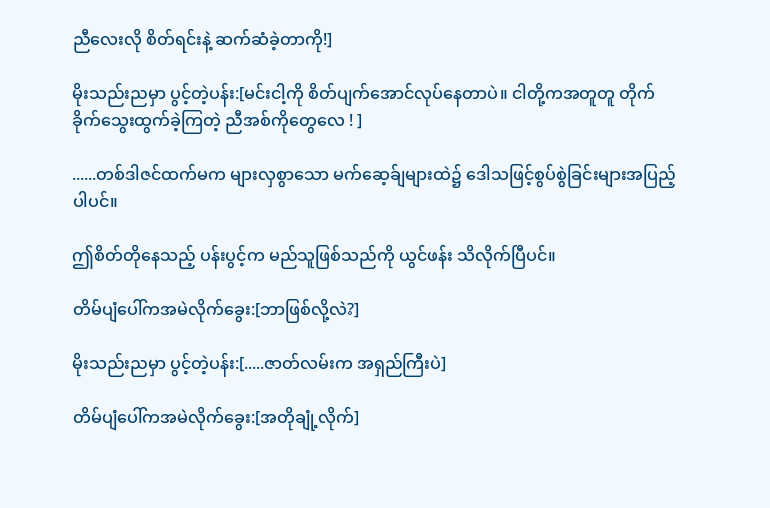ညီလေးလို စိတ်ရင်းနဲ့ ဆက်ဆံခဲ့တာကို!]

မိုးသည်းညမှာ ပွင့်တဲ့ပန်း:[မင်းငါ့ကို စိတ်ပျက်အောင်လုပ်နေတာပဲ။ ငါတို့ကအတူတူ တိုက်ခိုက်သွေးထွက်ခဲ့ကြတဲ့ ညီအစ်ကိုတွေလေ ! ]

......တစ်ဒါဇင်ထက်မက များလှစွာသော မက်ဆေ့ခ်ျများထဲ၌ ဒေါသဖြင့်စွပ်စွဲခြင်းများအပြည့်ပါပင်။

ဤစိတ်တိုနေသည့် ပန်းပွင့်က မည်သူဖြစ်သည်ကို ယွင်ဖန်း သိလိုက်ပြီပင်။

တိမ်ပျံပေါ်ကအမဲလိုက်ခွေး:[ဘာဖြစ်လို့လဲ?]

မိုးသည်းညမှာ ပွင့်တဲ့ပန်း:[.....ဇာတ်လမ်းက အရှည်ကြီးပဲ]

တိမ်ပျံပေါ်ကအမဲလိုက်ခွေး:[အတိုချုံ့လိုက်]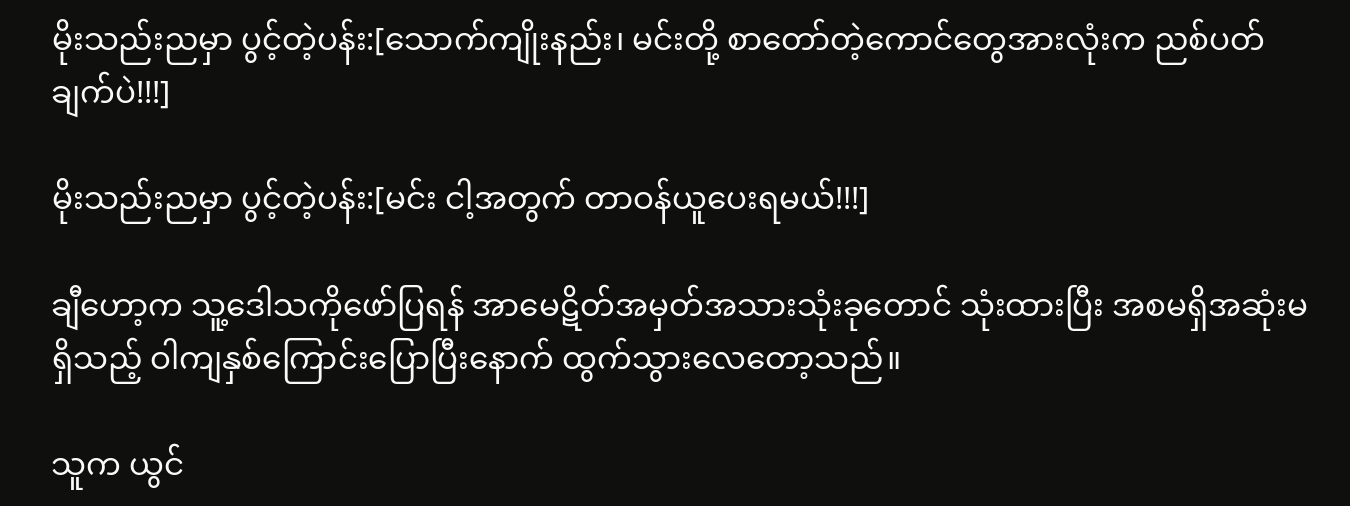မိုးသည်းညမှာ ပွင့်တဲ့ပန်း:[သောက်ကျိုးနည်း၊ မင်းတို့ စာတော်တဲ့ကောင်တွေအားလုံးက ညစ်ပတ်ချက်ပဲ!!!]

မိုးသည်းညမှာ ပွင့်တဲ့ပန်း:[မင်း ငါ့အတွက် တာဝန်ယူပေးရမယ်!!!]

ချီဟော့က သူ့ဒေါသကိုဖော်ပြရန် အာမေဋိတ်အမှတ်အသားသုံးခုတောင် သုံးထားပြီး အစမရှိအဆုံးမရှိသည့် ဝါကျနှစ်ကြောင်းပြောပြီးနောက် ထွက်သွားလေတော့သည်။

သူက ယွင်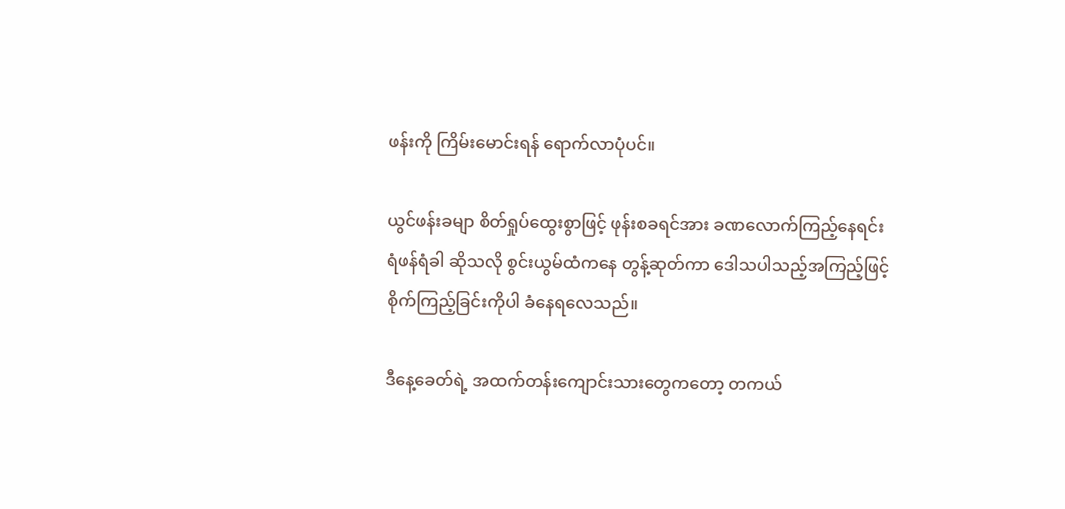ဖန်းကို ကြိမ်းမောင်းရန် ရောက်လာပုံပင်။

ယွင်ဖန်းခမျာ စိတ်ရှုပ်ထွေးစွာဖြင့် ဖုန်းစခရင်အား ခဏလောက်ကြည့်နေရင်း ရံဖန်ရံခါ ဆိုသလို စွင်းယွမ်ထံကနေ တွန့်ဆုတ်ကာ ဒေါသပါသည့်အကြည့်ဖြင့် စိုက်ကြည့်ခြင်းကိုပါ ခံနေရလေသည်။

ဒီနေ့ခေတ်ရဲ့ အထက်တန်းကျောင်းသားတွေကတော့ တကယ်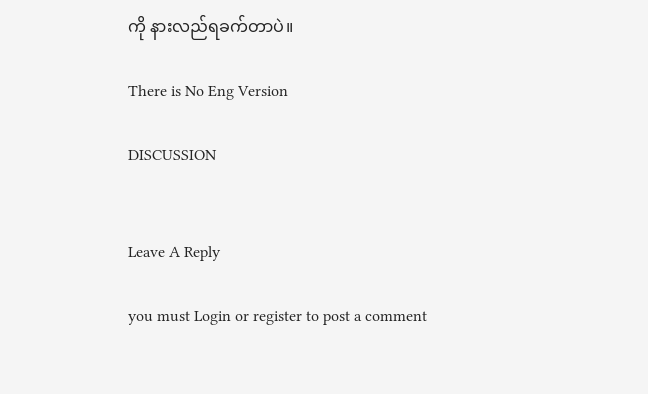ကို နားလည်ရခက်တာပဲ။

There is No Eng Version

DISCUSSION


Leave A Reply

you must Login or register to post a comment